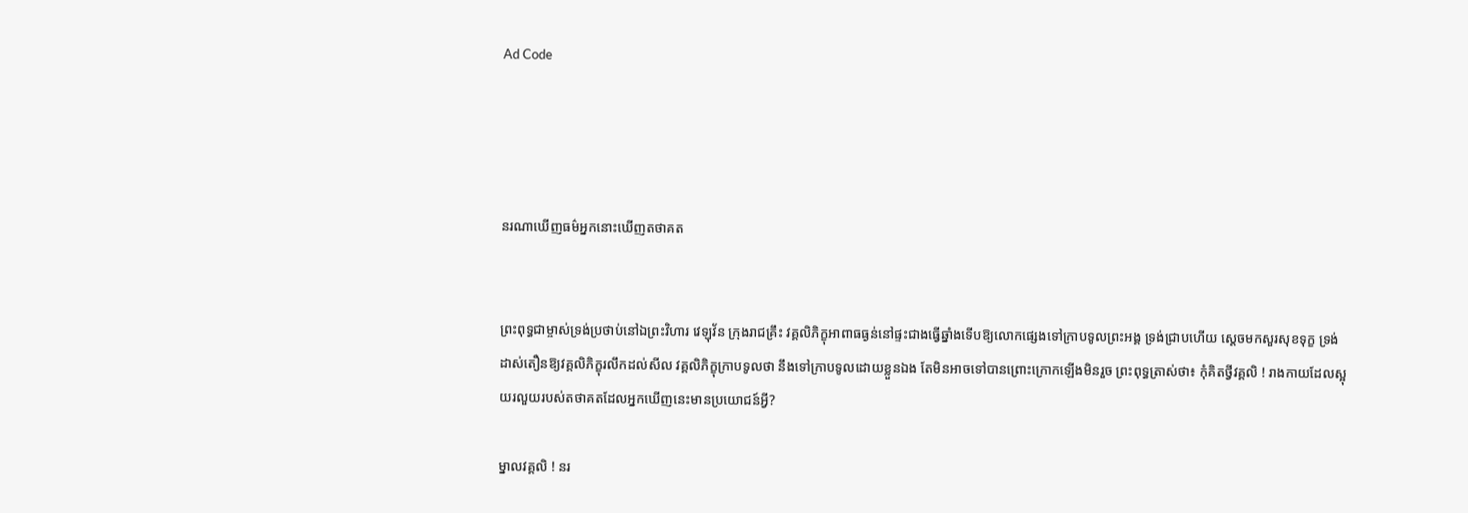Ad Code




នរណាឃើញធម៌អ្នកនោះឃើញតថាគត


ព្រះពុទ្ធជាម្ចាស់ទ្រង់ប្រថាប់នៅឯព្រះវិហារ វេឡុវ័ន ក្រុងរាជគ្រឹះ វគ្គលិភិក្ខុអាពាធធ្ងន់នៅផ្ទះជាងធ្វើឆ្នាំងទើបឱ្យលោកផ្សេងទៅក្រាបទូលព្រះអង្គ ទ្រង់ជ្រាបហើយ ស្តេចមកសួរសុខទុក្ខ ទ្រង់ដាស់តឿនឱ្យវគ្គលិភិក្ខុរលឹកដល់សីល វគ្គលិភិក្ខុក្រាបទូលថា នឹងទៅក្រាបទូលដោយខ្លួនឯង តែមិនអាចទៅបានព្រោះក្រោកឡើងមិនរួច ព្រះពុទ្ធត្រាស់ថា៖ កុំគិតថ្វីវគ្គលិ ! រាងកាយដែលស្អុយរលួយរបស់តថាគតដែលអ្នកឃើញនេះមានប្រយោជន៍អ្វី?

ម្នាលវគ្គលិ ! នរ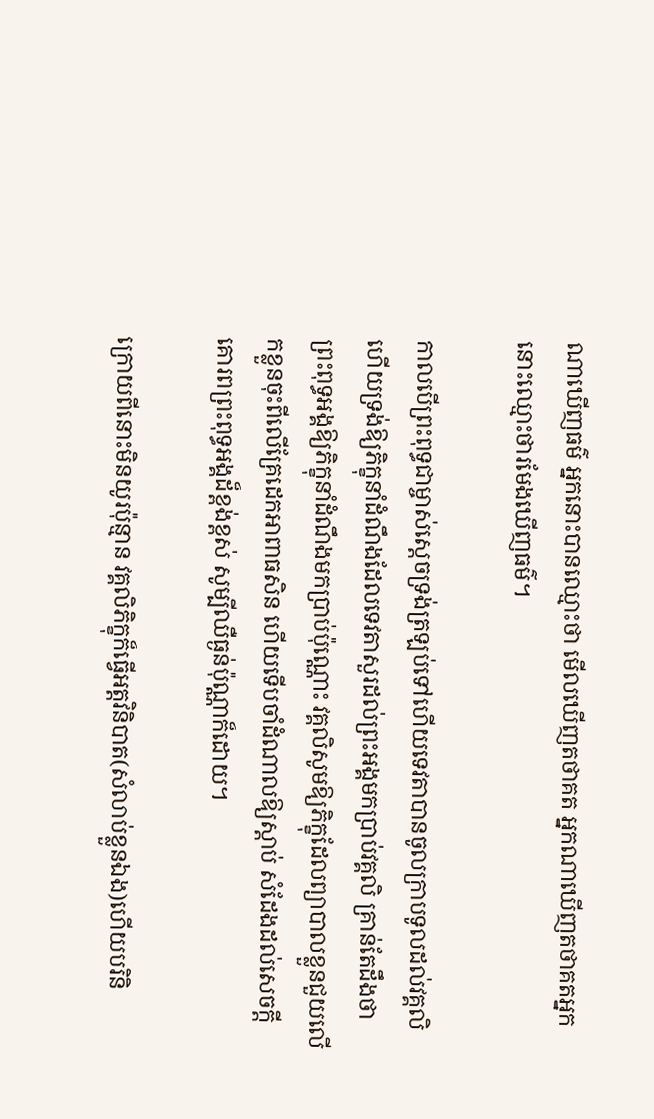ណាឃើញធម៌ អ្នកនោះបានឈ្មោះថា មើលឃើញតថាគត អ្នកណាឃើញតថាគតអ្នកនោះឈ្មោះថារមែងឃើញធម៌។

កាលបើព្រះពុទ្ធជាម្ចាស់ស្តេចទ្រង់ត្រឡប់ទៅហើយទេវតាបានចូលក្រាបទូលដល់វគ្គលិ ហើយទ្រង់ឱ្យភិក្ខុនាំដំណឹងដែលទេវតាសួរដល់ព្រះអង្គមកប្រាប់វគ្គលិ គ្រាន់តែដឹងថា ព្រះពុទ្ធអង្គឱ្យភិក្ខុនាំដំណឹងមកប្រាប់ប៉ុណ្ណោះ វគ្គលិសូមឱ្យភិក្ខុដែលព្យាបាលខ្លួនជួយលើកខ្លួនចុះពីលើគ្រែដេកអាពាធសិន ហើយទើបចាំដំណាលឱ្យស្តាប់ សំដែងដល់សេចក្តីគោរពព្រះពុទ្ធអង្គដ៏ខ្ពង់ខ្ពស់ សូម្បីឈឺធ្ងន់ប៉ុណ្ណាក៏ដោយ។

ក្រោយពីនោះមិនយូរប៉ុន្មាន វគ្គលិភិក្ខុក៏ធ្វើអត្តវិនិបាត(សំលាប់ខ្លួនឯង)ហើយបរិនិ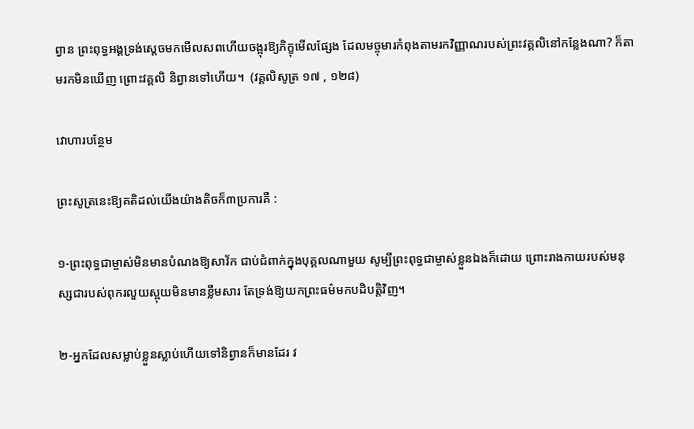ព្វាន ព្រះពុទ្ធអង្គទ្រង់ស្តេចមកមើលសពហើយចង្អុរឱ្យភិក្ខុមើលផ្សែង ដែលមច្ចុមារកំពុងតាមរកវិញ្ញាណរបស់ព្រះវគ្គលិនៅកន្លែងណា? ក៏តាមរកមិនឃើញ ព្រោះវគ្គលិ និព្វានទៅហើយ។  (វគ្គលិសូត្រ ១៧ , ១២៨)

វោហារបន្ថែម

ព្រះសូត្រនេះឱ្យគតិដល់យើងយ៉ាងតិចក៏៣ប្រការគឺ :

១-ព្រះពុទ្ធជាម្ចាស់មិនមានបំណងឱ្យសាវ័ក ជាប់ជំពាក់ក្នុងបុគ្គលណាមួយ សូម្បីព្រះពុទ្ធជាម្ចាស់ខ្លួនឯងក៏ដោយ ព្រោះរាងកាយរបស់មនុស្សជារបស់ពុករលួយស្អុយមិនមានខ្លឹមសារ តែទ្រង់ឱ្យយកព្រះធម៌មកបដិបត្តិវិញ។

២-អ្នកដែលសម្លាប់ខ្លួនស្លាប់ហើយទៅនិព្វានក៏មានដែរ វ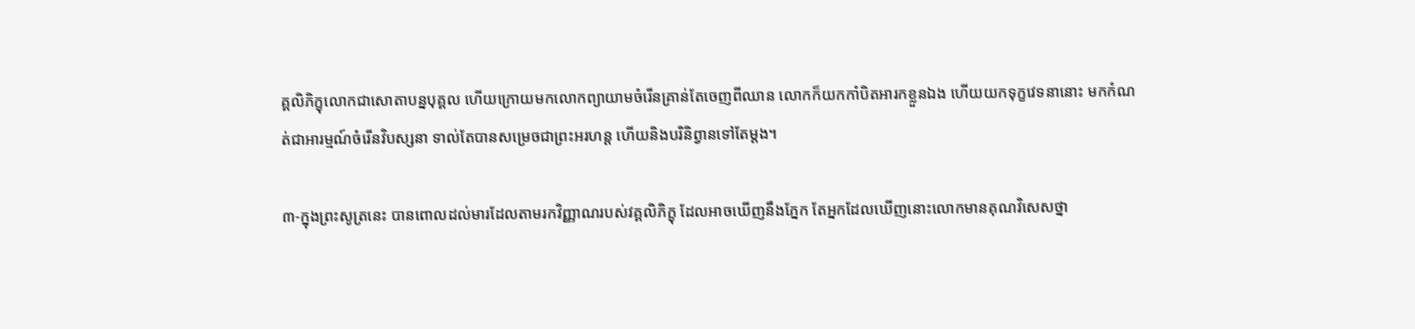គ្គលិភិក្ខុលោកជាសោតាបន្នបុគ្គល ហើយក្រោយមកលោកព្យាយាមចំរើនគ្រាន់តែចេញពីឈាន លោកក៏យកកាំបិតអារកខ្លួនឯង ហើយយកទុក្ខវេទនានោះ មកកំណត់ជាអារម្មណ៍ចំរើនវិបស្សនា ទាល់តែបានសម្រេចជាព្រះអរហន្ត ហើយនិងបរិនិព្វានទៅតែម្តង។

៣-ក្នុងព្រះសូត្រនេះ បានពោលដល់មារដែលតាមរកវិញ្ញាណរបស់វគ្គលិភិក្ខុ ដែលអាចឃើញនឹងភ្នែក តែអ្នកដែលឃើញនោះលោកមានគុណវិសេសថ្នា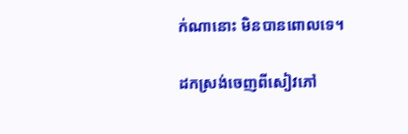ក់ណានោះ មិនបានពោលទេ។

ដកស្រង់ចេញពីសៀវភៅ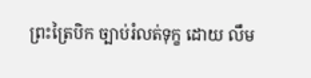ព្រះត្រៃបិក ច្បាប់រំលត់ទុក្ខ ដោយ លឹម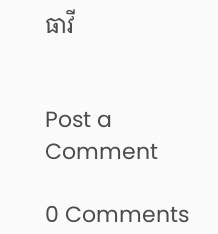ធាវី


Post a Comment

0 Comments